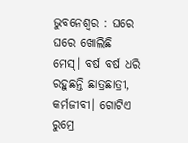ଭୁବନେଶ୍ୱର : ଘରେ ଘରେ ଖୋଲିଛି ମେସ୍। ବର୍ଷ ବର୍ଷ ଧରି ରହୁଛନ୍ତି ଛାତ୍ରଛାତ୍ରୀ, କର୍ମଜୀବୀ। ଗୋଟିଏ ରୁମ୍ରେ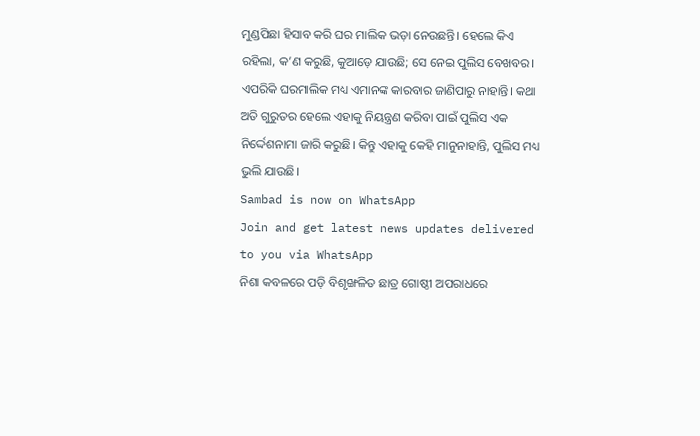ମୁଣ୍ଡପିଛା ହିସାବ କରି ଘର ମାଲିକ ଭଡ଼ା ନେଉଛନ୍ତି। ହେଲେ କିଏ ରହିଲା, କ’ଣ କରୁଛି, କୁଆଡ଼େ ଯାଉଛି; ସେ ନେଇ ପୁଲିସ ବେଖବର। ଏପରିକି ଘରମାଲିକ ମଧ୍ୟ ଏମାନଙ୍କ କାରବାର ଜାଣିପାରୁ ନାହାନ୍ତି। କଥା ଅତି ଗୁରୁତର ହେଲେ ଏହାକୁ ନିୟନ୍ତ୍ରଣ କରିବା ପାଇଁ ପୁଲିସ ଏକ ନିର୍ଦ୍ଦେଶନାମା ଜାରି କରୁଛି। କିନ୍ତୁ ଏହାକୁ କେହି ମାନୁନାହାନ୍ତି, ପୁଲିସ ମଧ୍ୟ ଭୁଲି ଯାଉଛି।
Sambad is now on WhatsApp
Join and get latest news updates delivered to you via WhatsApp
ନିଶା କବଳରେ ପଡ଼ି ବିଶୃଙ୍ଖଳିତ ଛାତ୍ର ଗୋଷ୍ଠୀ ଅପରାଧରେ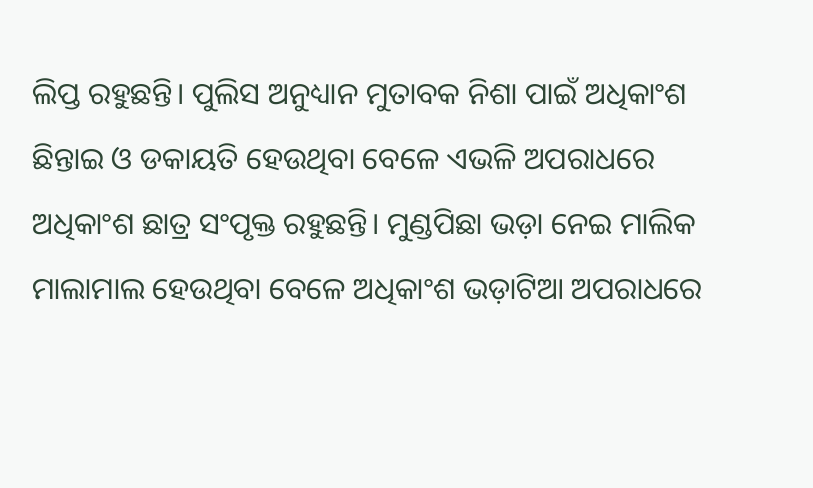ଲିପ୍ତ ରହୁଛନ୍ତି। ପୁଲିସ ଅନୁଧ୍ୟାନ ମୁତାବକ ନିଶା ପାଇଁ ଅଧିକାଂଶ ଛିନ୍ତାଇ ଓ ଡକାୟତି ହେଉଥିବା ବେଳେ ଏଭଳି ଅପରାଧରେ ଅଧିକାଂଶ ଛାତ୍ର ସଂପୃକ୍ତ ରହୁଛନ୍ତି। ମୁଣ୍ଡପିଛା ଭଡ଼ା ନେଇ ମାଲିକ ମାଲାମାଲ ହେଉଥିବା ବେଳେ ଅଧିକାଂଶ ଭଡ଼ାଟିଆ ଅପରାଧରେ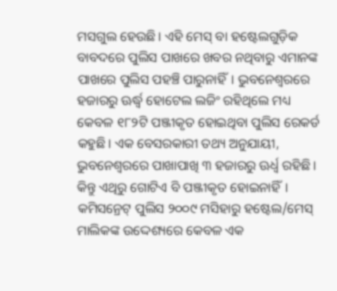ମସଗୁଲ ହେଉଛି। ଏହି ମେସ୍ ବା ହଷ୍ଟେଲଗୁଡ଼ିକ ବାବଦରେ ପୁଲିସ ପାଖରେ ଖବର ନଥିବାରୁ ଏମାନଙ୍କ ପାଖରେ ପୁଲିସ ପହଞ୍ଚି ପାରୁନାହିଁ। ଭୁବନେଶ୍ବରରେ ହଜାରରୁ ଊର୍ଦ୍ଧ୍ବ ହୋଟେଲ ଲଜିଂ ରହିଥିଲେ ମଧ୍ୟ କେବଳ ୧୮୨ଟି ପଞ୍ଜୀକୃତ ହୋଇଥିବା ପୁଲିସ ରେକର୍ଡ କହୁଛି। ଏକ ବେସରକାରୀ ତଥ୍ୟ ଅନୁଯାୟୀ, ଭୁବନେଶ୍ୱରରେ ପାଖାପାଖି ୩ ହଜାରରୁ ଊର୍ଧ୍ବ ରହିଛି। କିନ୍ତୁ ଏଥିରୁ ଗୋଟିଏ ବି ପଞ୍ଜୀକୃତ ହୋଇନାହିଁ। କମିସନ୍ରେଟ୍ ପୁଲିସ ୨୦୦୯ ମସିହାରୁ ହଷ୍ଟେଲ/ମେସ୍ ମାଲିକଙ୍କ ଉଦ୍ଦେଶ୍ୟରେ କେବଳ ଏକ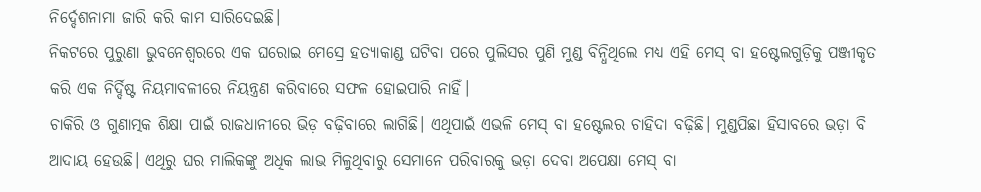ନିର୍ଦ୍ଦେଶନାମା ଜାରି କରି କାମ ସାରିଦେଇଛି।
ନିକଟରେ ପୁରୁଣା ଭୁବନେଶ୍ବରରେ ଏକ ଘରୋଇ ମେସ୍ରେ ହତ୍ୟାକାଣ୍ଡ ଘଟିବା ପରେ ପୁଲିସର ପୁଣି ମୁଣ୍ଡ ବିନ୍ଧିଥିଲେ ମଧ୍ୟ ଏହି ମେସ୍ ବା ହଷ୍ଟେଲଗୁଡ଼ିକୁ ପଞ୍ଜୀକୃତ କରି ଏକ ନିର୍ଦ୍ଦିଷ୍ଟ ନିୟମାବଳୀରେ ନିୟନ୍ତ୍ରଣ କରିବାରେ ସଫଳ ହୋଇପାରି ନାହିଁ।
ଚାକିରି ଓ ଗୁଣାତ୍ମକ ଶିକ୍ଷା ପାଇଁ ରାଜଧାନୀରେ ଭିଡ଼ ବଢ଼ିବାରେ ଲାଗିଛି। ଏଥିପାଇଁ ଏଭଳି ମେସ୍ ବା ହଷ୍ଟେଲର ଚାହିଦା ବଢ଼ିଛି। ମୁଣ୍ଡପିଛା ହିସାବରେ ଭଡ଼ା ବି ଆଦାୟ ହେଉଛି। ଏଥିରୁ ଘର ମାଲିକଙ୍କୁ ଅଧିକ ଲାଭ ମିଳୁଥିବାରୁ ସେମାନେ ପରିବାରକୁ ଭଡ଼ା ଦେବା ଅପେକ୍ଷା ମେସ୍ ବା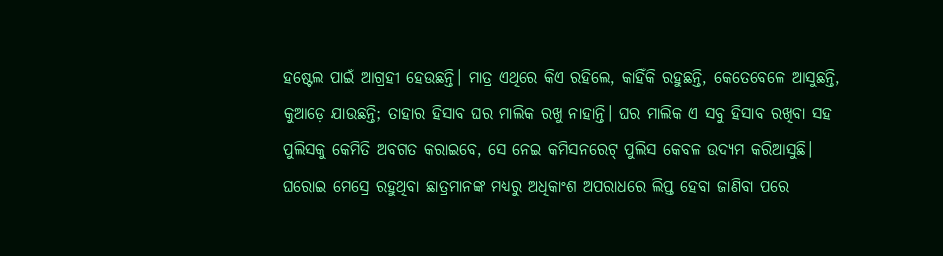ହଷ୍ଟେଲ ପାଇଁ ଆଗ୍ରହୀ ହେଉଛନ୍ତି। ମାତ୍ର ଏଥିରେ କିଏ ରହିଲେ, କାହିଁକି ରହୁଛନ୍ତି, କେତେବେଳେ ଆସୁଛନ୍ତି, କୁଆଡ଼େ ଯାଉଛନ୍ତି; ତାହାର ହିସାବ ଘର ମାଲିକ ରଖୁ ନାହାନ୍ତି। ଘର ମାଲିକ ଏ ସବୁ ହିସାବ ରଖିବା ସହ ପୁଲିସକୁ କେମିତି ଅବଗତ କରାଇବେ, ସେ ନେଇ କମିସନରେଟ୍ ପୁଲିସ କେବଳ ଉଦ୍ୟମ କରିଆସୁଛି।
ଘରୋଇ ମେସ୍ରେ ରହୁଥିବା ଛାତ୍ରମାନଙ୍କ ମଧ୍ୟରୁ ଅଧିକାଂଶ ଅପରାଧରେ ଲିପ୍ତ ହେବା ଜାଣିବା ପରେ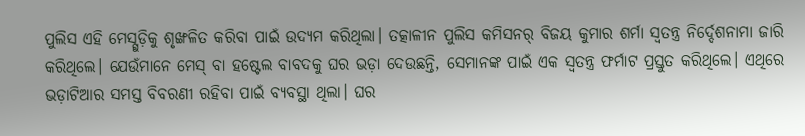ପୁଲିସ ଏହି ମେସ୍ଗୁଡ଼ିକୁ ଶୃଙ୍ଖଳିତ କରିବା ପାଇଁ ଉଦ୍ୟମ କରିଥିଲା। ତତ୍କାଳୀନ ପୁଲିସ କମିସନର୍ ବିଜୟ କୁମାର ଶର୍ମା ସ୍ବତନ୍ତ୍ର ନିର୍ଦ୍ଦେଶନାମା ଜାରି କରିଥିଲେ। ଯେଉଁମାନେ ମେସ୍ ବା ହଷ୍ଟେଲ ବାବଦକୁ ଘର ଭଡ଼ା ଦେଉଛନ୍ତି, ସେମାନଙ୍କ ପାଇଁ ଏକ ସ୍ବତନ୍ତ୍ର ଫର୍ମାଟ ପ୍ରସ୍ତୁତ କରିଥିଲେ। ଏଥିରେ ଭଡ଼ାଟିଆର ସମସ୍ତ ବିବରଣୀ ରହିବା ପାଇଁ ବ୍ୟବସ୍ଥା ଥିଲା। ଘର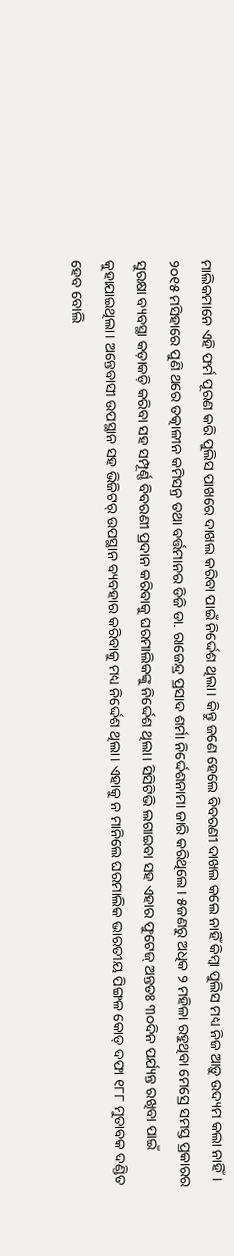ମାଲିକମାନେ ଏହି ଫର୍ମ ପୂରଣ କରି ପୁଲିସ ପାଖରେ ଦାଖଲ କରିବା ପାଇଁ ନିର୍ଦ୍ଦେଶ ଥିଲା। କିନ୍ତୁ ଜଣେ ହେଲେ ବିବରଣୀ ଦାଖଲ କଲେ ନାହିଁ କିମ୍ବା ପୁଲିସ ମଧ୍ୟ ନିଜ ଆଡ଼ୁ ଉଦ୍ୟମ କଲା ନାହିଁ।
୨୦୧୫ ମସିହାରେ ପୁଣି ଥରେ ତତ୍କାଳୀନ କମିସନ୍ର ତଥା ବର୍ତ୍ତମାନର ଡିଜି ଡା. ରାଜେନ୍ଦ୍ର ପ୍ରସାଦ ଶର୍ମା ନିର୍ଦ୍ଦେଶନାମା ଜାରି କରିଥିଲେ। ୫ଜଣରୁ ଅଧିକ ୨ ମହିଳା ରହୁଥିବା ମେସ୍ରେ ସମସ୍ତ ପ୍ରକାରର ସୁରକ୍ଷା ବ୍ୟବସ୍ଥା କଡ଼ାକଡ଼ି କରିବା ସହ ସମ୍ପୂର୍ଣ୍ଣ ବିବରଣୀ ପ୍ରଦାନ କରିବାକୁ ଘରମାଲିକଙ୍କୁ ନିର୍ଦ୍ଦେଶ ଥିଲା। ସିସିଟିଭି ଲଗାଇବା ସହ ଏହାର ଫୁଟେଜ୍ ଅନ୍ତତଃ ୩୦ଦିନ ପର୍ଯ୍ୟନ୍ତ ରଖିବା ପାଇଁ କୁହାଯାଇଥିଲା। ଅନ୍ତେବାସୀ ଉପସ୍ଥାନ ସହ ଭିଜିଟର୍ ଉପସ୍ଥାନ ବ୍ୟବହାର କରିବାକୁ ମଧ୍ୟ ନିର୍ଦ୍ଦେଶ ଥିଲା। ଏହାକୁ ନ ମାନିଲେ ଘରମାଲିକ ଭାରତୀୟ ପିଙ୍ଗଳ କୋଡ୍ ଦଫା ୧୮୮ ମୁତାବକ ଦଣ୍ଡିତ ହେବ ବୋଲି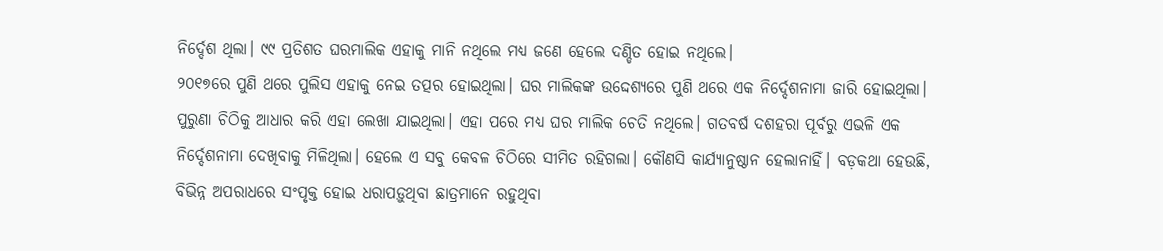ନିର୍ଦ୍ଦେଶ ଥିଲା। ୯୯ ପ୍ରତିଶତ ଘରମାଲିକ ଏହାକୁ ମାନି ନଥିଲେ ମଧ୍ୟ ଜଣେ ହେଲେ ଦଣ୍ଡିତ ହୋଇ ନଥିଲେ।
୨୦୧୭ରେ ପୁଣି ଥରେ ପୁଲିସ ଏହାକୁ ନେଇ ତତ୍ପର ହୋଇଥିଲା। ଘର ମାଲିକଙ୍କ ଉଦ୍ଦେଶ୍ୟରେ ପୁଣି ଥରେ ଏକ ନିର୍ଦ୍ଦେଶନାମା ଜାରି ହୋଇଥିଲା। ପୁରୁଣା ଚିଠିକୁ ଆଧାର କରି ଏହା ଲେଖା ଯାଇଥିଲା। ଏହା ପରେ ମଧ୍ୟ ଘର ମାଲିକ ଚେତି ନଥିଲେ। ଗତବର୍ଷ ଦଶହରା ପୂର୍ବରୁ ଏଭଳି ଏକ ନିର୍ଦ୍ଦେଶନାମା ଦେଖିବାକୁ ମିଳିଥିଲା। ହେଲେ ଏ ସବୁ କେବଳ ଚିଠିରେ ସୀମିତ ରହିଗଲା। କୌଣସି କାର୍ଯ୍ୟାନୁଷ୍ଠାନ ହେଲାନାହିଁ। ବଡ଼କଥା ହେଉଛି, ବିଭିନ୍ନ ଅପରାଧରେ ସଂପୃକ୍ତ ହୋଇ ଧରାପଡ଼ୁଥିବା ଛାତ୍ରମାନେ ରହୁଥିବା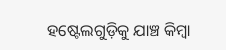ହଷ୍ଟେଲଗୁଡ଼ିକୁ ଯାଞ୍ଚ କିମ୍ବା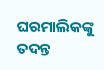ଘରମାଲିକଙ୍କୁ ତଦନ୍ତ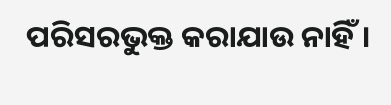ପରିସରଭୁକ୍ତ କରାଯାଉ ନାହିଁ।